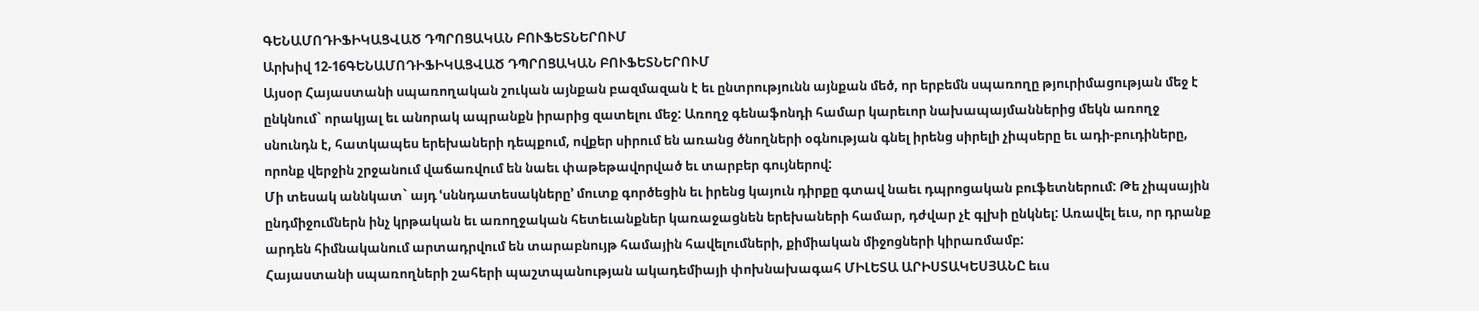ԳԵՆԱՄՈԴԻՖԻԿԱՑՎԱԾ ԴՊՐՈՑԱԿԱՆ ԲՈՒՖԵՏՆԵՐՈՒՄ
Արխիվ 12-16ԳԵՆԱՄՈԴԻՖԻԿԱՑՎԱԾ ԴՊՐՈՑԱԿԱՆ ԲՈՒՖԵՏՆԵՐՈՒՄ
Այսօր Հայաստանի սպառողական շուկան այնքան բազմազան է եւ ընտրությունն այնքան մեծ, որ երբեմն սպառողը թյուրիմացության մեջ է ընկնում` որակյալ եւ անորակ ապրանքն իրարից զատելու մեջ: Առողջ գենաֆոնդի համար կարեւոր նախապայմաններից մեկն առողջ սնունդն է, հատկապես երեխաների դեպքում, ովքեր սիրում են առանց ծնողների օգնության գնել իրենց սիրելի չիպսերը եւ ադի-բուդիները, որոնք վերջին շրջանում վաճառվում են նաեւ փաթեթավորված եւ տարբեր գույներով:
Մի տեսակ աննկատ` այդ ՙսննդատեսակները՚ մուտք գործեցին եւ իրենց կայուն դիրքը գտավ նաեւ դպրոցական բուֆետներում: Թե չիպսային ընդմիջումներն ինչ կրթական եւ առողջական հետեւանքներ կառաջացնեն երեխաների համար, դժվար չէ գլխի ընկնել: Առավել եւս, որ դրանք արդեն հիմնականում արտադրվում են տարաբնույթ համային հավելումների, քիմիական միջոցների կիրառմամբ:
Հայաստանի սպառողների շահերի պաշտպանության ակադեմիայի փոխնախագահ ՄԻԼԵՏԱ ԱՐԻՍՏԱԿԵՍՅԱՆԸ եւս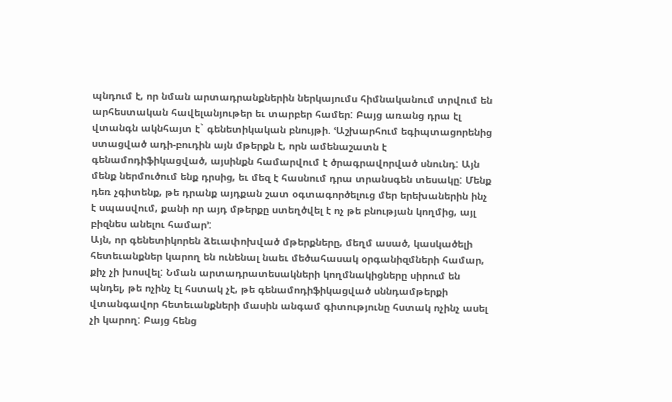պնդում է, որ նման արտադրանքներին ներկայումս հիմնականում տրվում են արհեստական հավելանյութեր եւ տարբեր համեր: Բայց առանց դրա էլ վտանգն ակնհայտ է` գենետիկական բնույթի. ՙԱշխարհում եգիպտացորենից ստացված ադի-բուդին այն մթերքն է, որն ամենաշատն է գենամոդիֆիկացված, այսինքն համարվում է ծրագրավորված սնունդ: Այն մենք ներմուծում ենք դրսից, եւ մեզ է հասնում դրա տրանսգեն տեսակը: Մենք դեռ չգիտենք, թե դրանք այդքան շատ օգտագործելուց մեր երեխաներին ինչ է սպասվում, քանի որ այդ մթերքը ստեղծվել է ոչ թե բնության կողմից, այլ բիզնես անելու համար՚:
Այն, որ գենետիկորեն ձեւափոխված մթերքները, մեղմ ասած, կասկածելի հետեւանքներ կարող են ունենալ նաեւ մեծահասակ օրգանիզմների համար, քիչ չի խոսվել: Նման արտադրատեսակների կողմնակիցները սիրում են պնդել, թե ոչինչ էլ հստակ չէ, թե գենամոդիֆիկացված սննդամթերքի վտանգավոր հետեւանքների մասին անգամ գիտությունը հստակ ոչինչ ասել չի կարող: Բայց հենց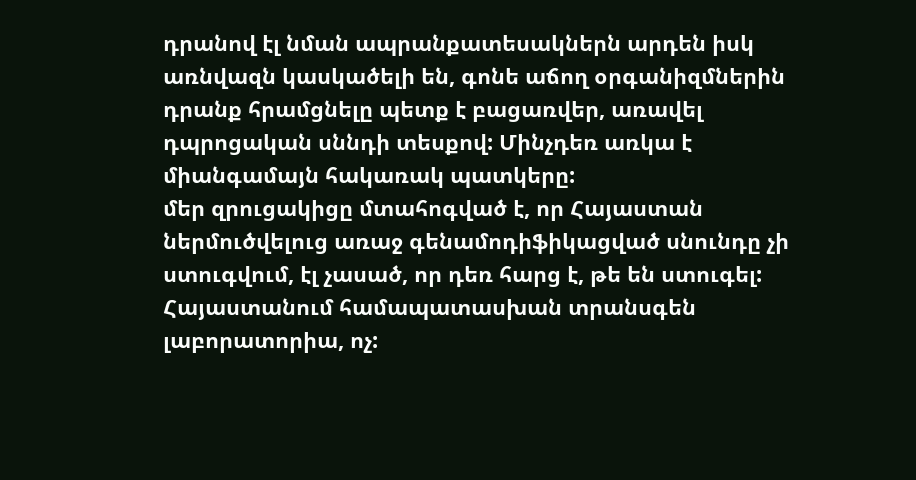դրանով էլ նման ապրանքատեսակներն արդեն իսկ առնվազն կասկածելի են, գոնե աճող օրգանիզմներին դրանք հրամցնելը պետք է բացառվեր, առավել դպրոցական սննդի տեսքով: Մինչդեռ առկա է միանգամայն հակառակ պատկերը:
մեր զրուցակիցը մտահոգված է, որ Հայաստան ներմուծվելուց առաջ գենամոդիֆիկացված սնունդը չի ստուգվում, էլ չասած, որ դեռ հարց է, թե են ստուգել: Հայաստանում համապատասխան տրանսգեն լաբորատորիա, ոչ: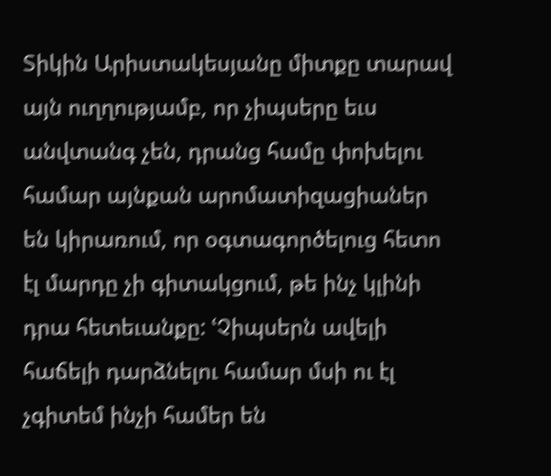Տիկին Արիստակեսյանը միտքը տարավ այն ուղղությամբ, որ չիպսերը եւս անվտանգ չեն, դրանց համը փոխելու համար այնքան արոմատիզացիաներ են կիրառում, որ օգտագործելուց հետո էլ մարդը չի գիտակցում, թե ինչ կլինի դրա հետեւանքը: ՙՉիպսերն ավելի հաճելի դարձնելու համար մսի ու էլ չգիտեմ ինչի համեր են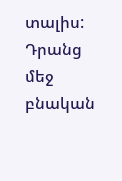տալիս: Դրանց մեջ բնական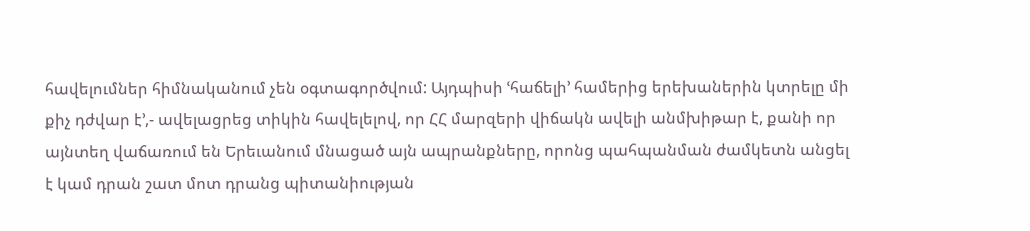հավելումներ հիմնականում չեն օգտագործվում: Այդպիսի ՙհաճելի՚ համերից երեխաներին կտրելը մի քիչ դժվար է՚,- ավելացրեց տիկին հավելելով, որ ՀՀ մարզերի վիճակն ավելի անմխիթար է, քանի որ այնտեղ վաճառում են Երեւանում մնացած այն ապրանքները, որոնց պահպանման ժամկետն անցել է կամ դրան շատ մոտ դրանց պիտանիության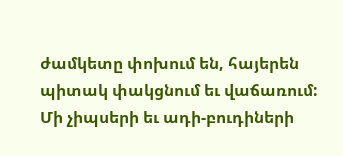ժամկետը փոխում են, հայերեն պիտակ փակցնում եւ վաճառում:
Մի չիպսերի եւ ադի-բուդիների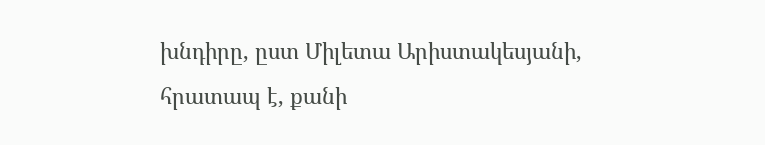խնդիրը, ըստ Միլետա Արիստակեսյանի, հրատապ է, քանի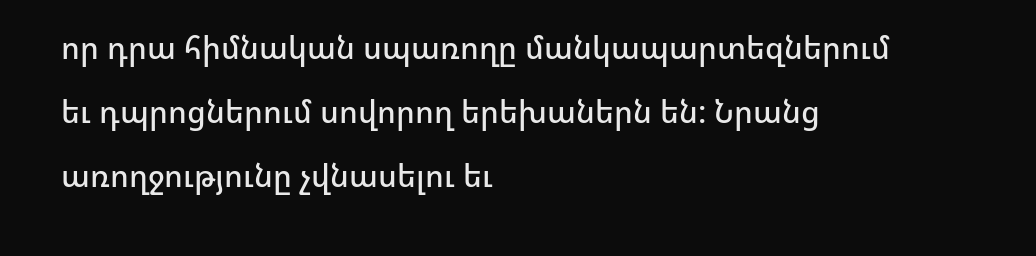որ դրա հիմնական սպառողը մանկապարտեզներում եւ դպրոցներում սովորող երեխաներն են: Նրանց առողջությունը չվնասելու եւ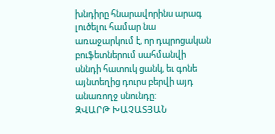խնդիրը հնարավորինս արագ լուծելու համար նա առաջարկում է, որ դպրոցական բուֆետներում սահմանվի սննդի հատուկ ցանկ, եւ գոնե այնտեղից դուրս բերվի այդ անառողջ սնունդը:
ԶՎԱՐԹ ԽԱՉԱՏՅԱՆ